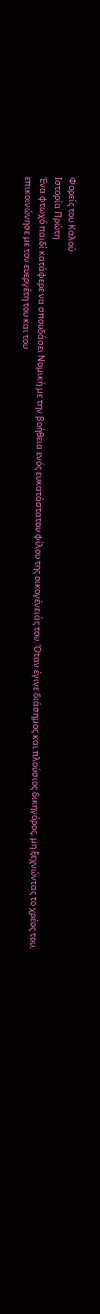Φορείς του Καλού
Ιστορία Πρώτη
Ένα φτωχό παιδί κατάφερε να σπουδάσει Νομική με την βοήθεια ενός ευκατάστατου φίλου της οικογένειάς του. Όταν έγινε διάσημος και πλούσιος δικηγόρος, μη ξεχνώντας το χρέος του, επικοινώνησε με τον ευεργέτη του και του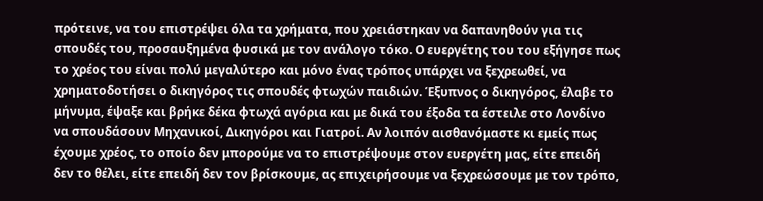πρότεινε, να του επιστρέψει όλα τα χρήματα, που χρειάστηκαν να δαπανηθούν για τις σπουδές του, προσαυξημένα φυσικά με τον ανάλογο τόκο. Ο ευεργέτης του του εξήγησε πως το χρέος του είναι πολύ μεγαλύτερο και μόνο ένας τρόπος υπάρχει να ξεχρεωθεί, να χρηματοδοτήσει ο δικηγόρος τις σπουδές φτωχών παιδιών. Έξυπνος ο δικηγόρος, έλαβε το μήνυμα, έψαξε και βρήκε δέκα φτωχά αγόρια και με δικά του έξοδα τα έστειλε στο Λονδίνο να σπουδάσουν Μηχανικοί, Δικηγόροι και Γιατροί. Αν λοιπόν αισθανόμαστε κι εμείς πως έχουμε χρέος, το οποίο δεν μπορούμε να το επιστρέψουμε στον ευεργέτη μας, είτε επειδή δεν το θέλει, είτε επειδή δεν τον βρίσκουμε, ας επιχειρήσουμε να ξεχρεώσουμε με τον τρόπο,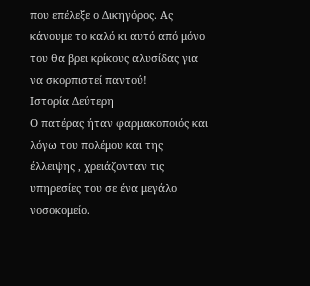που επέλεξε ο Δικηγόρος. Ας κάνουμε το καλό κι αυτό από μόνο του θα βρει κρίκους αλυσίδας για να σκορπιστεί παντού!
Ιστορία Δεύτερη
Ο πατέρας ήταν φαρμακοποιός και λόγω του πολέμου και της έλλειψης , χρειάζονταν τις υπηρεσίες του σε ένα μεγάλο νοσοκομείο.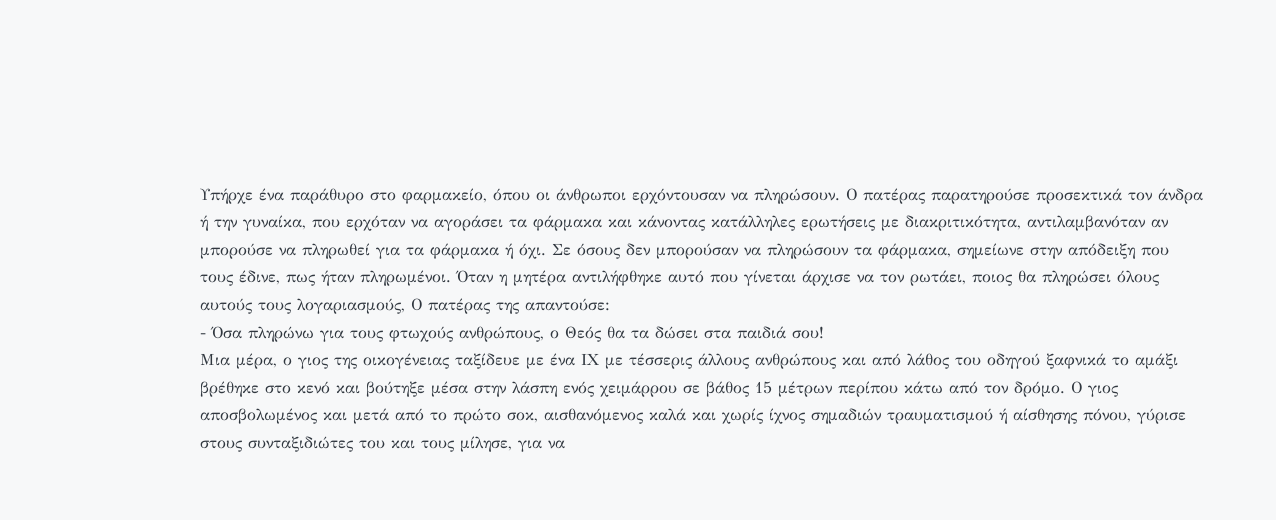Υπήρχε ένα παράθυρο στο φαρμακείο, όπου οι άνθρωποι ερχόντουσαν να πληρώσουν. Ο πατέρας παρατηρούσε προσεκτικά τον άνδρα ή την γυναίκα, που ερχόταν να αγοράσει τα φάρμακα και κάνοντας κατάλληλες ερωτήσεις με διακριτικότητα, αντιλαμβανόταν αν μπορούσε να πληρωθεί για τα φάρμακα ή όχι. Σε όσους δεν μπορούσαν να πληρώσουν τα φάρμακα, σημείωνε στην απόδειξη που τους έδινε, πως ήταν πληρωμένοι. Όταν η μητέρα αντιλήφθηκε αυτό που γίνεται άρχισε να τον ρωτάει, ποιος θα πληρώσει όλους αυτούς τους λογαριασμούς, Ο πατέρας της απαντούσε:
- Όσα πληρώνω για τους φτωχούς ανθρώπους, ο Θεός θα τα δώσει στα παιδιά σου!
Μια μέρα, ο γιος της οικογένειας ταξίδευε με ένα ΙΧ με τέσσερις άλλους ανθρώπους και από λάθος του οδηγού ξαφνικά το αμάξι βρέθηκε στο κενό και βούτηξε μέσα στην λάσπη ενός χειμάρρου σε βάθος 15 μέτρων περίπου κάτω από τον δρόμο. Ο γιος αποσβολωμένος και μετά από το πρώτο σοκ, αισθανόμενος καλά και χωρίς ίχνος σημαδιών τραυματισμού ή αίσθησης πόνου, γύρισε στους συνταξιδιώτες του και τους μίλησε, για να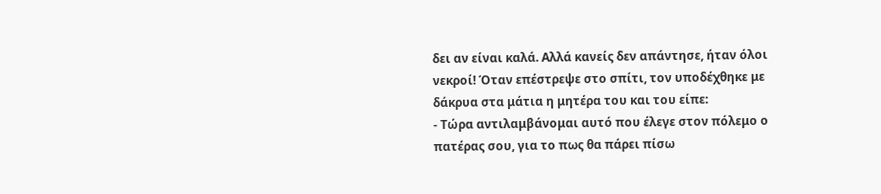δει αν είναι καλά. Αλλά κανείς δεν απάντησε, ήταν όλοι νεκροί! Όταν επέστρεψε στο σπίτι, τον υποδέχθηκε με δάκρυα στα μάτια η μητέρα του και του είπε:
- Τώρα αντιλαμβάνομαι αυτό που έλεγε στον πόλεμο ο πατέρας σου, για το πως θα πάρει πίσω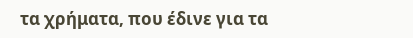τα χρήματα, που έδινε για τα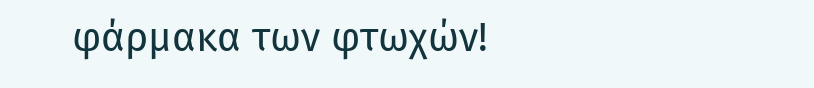φάρμακα των φτωχών!